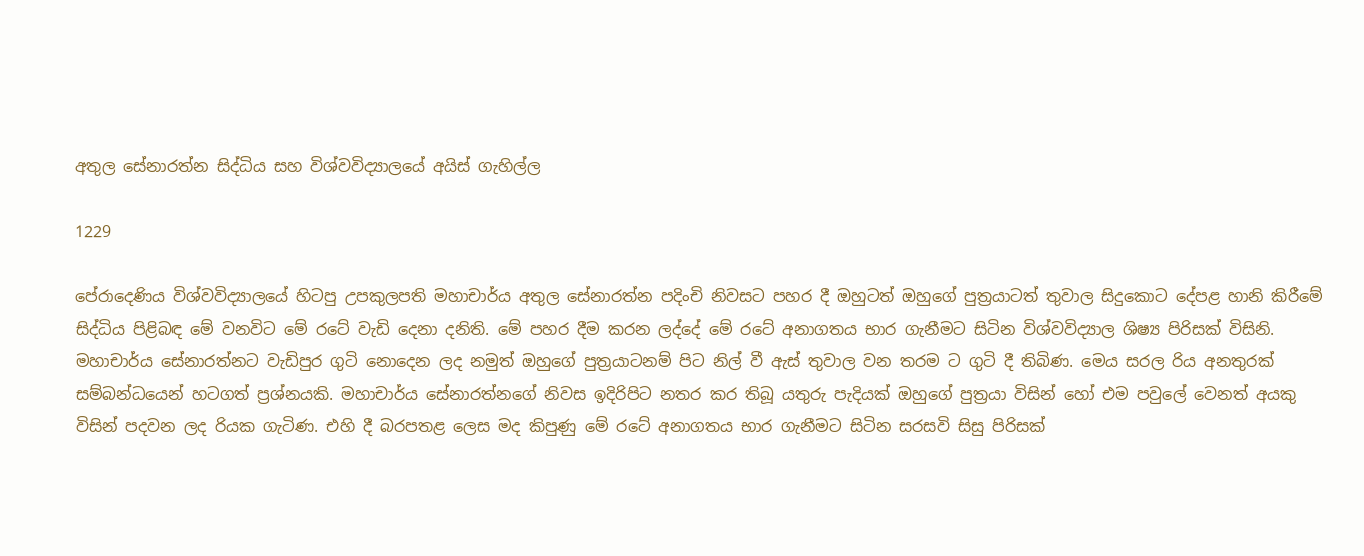අතුල සේනාරත්න සිද්ධිය සහ විශ්වවිද්‍යාලයේ අයිස් ගැහිල්ල

1229

පේරාදෙණිය විශ්වවිද්‍යාලයේ හිටපු උපකුලපති මහාචාර්ය අතුල සේනාරත්න පදිංචි නිවසට පහර දී ඔහුටත් ඔහුගේ පුත්‍රයාටත් තුවාල සිදුකොට දේපළ හානි කිරීමේ සිද්ධිය පිළිබඳ මේ වනවිට මේ රටේ වැඩි දෙනා දනිති. මේ පහර දීම කරන ලද්දේ මේ රටේ අනාගතය භාර ගැනීමට සිටින විශ්වවිද්‍යාල ශිෂ්‍ය පිරිසක් විසිනි. මහාචාර්ය සේනාරත්නට වැඩිපුර ගුටි නොදෙන ලද නමුත් ඔහුගේ පුත්‍රයාටනම් පිට නිල් වී ඇස් තුවාල වන තරම ට ගුටි දී තිබිණ. මෙය සරල රිය අනතුරක් සම්බන්ධයෙන් හටගත් ප්‍රශ්නයකි. මහාචාර්ය සේනාරත්නගේ නිවස ඉදිරිපිට නතර කර තිබූ යතුරු පැදියක් ඔහුගේ පුත්‍රයා විසින් හෝ එම පවුලේ වෙනත් අයකු විසින් පදවන ලද රියක ගැටිණ. එහි දී බරපතළ ලෙස මද කිපුණු මේ රටේ අනාගතය භාර ගැනීමට සිටින සරසවි සිසු පිරිසක්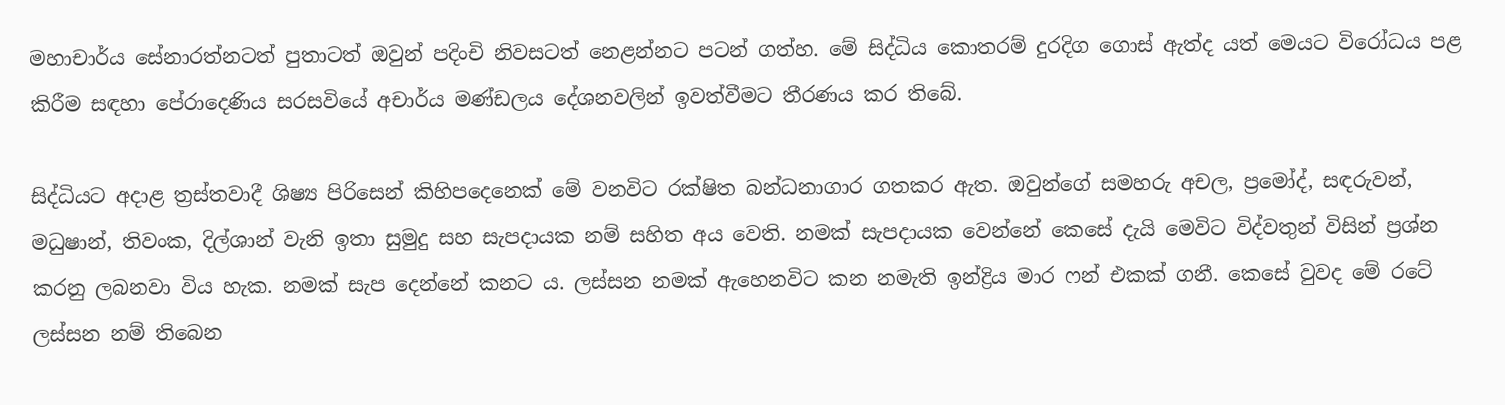මහාචාර්ය සේනාරත්නටත් පුතාටත් ඔවුන් පදිංචි නිවසටත් නෙළන්නට පටන් ගත්හ. මේ සිද්ධිය කොතරම් දුරදිග ගොස් ඇත්ද යත් මෙයට විරෝධය පළ කිරීම සඳහා පේරාදෙණිය සරසවියේ අචාර්ය මණ්ඩලය දේශනවලින් ඉවත්වීමට තීරණය කර තිබේ.

සිද්ධියට අදාළ ත්‍රස්තවාදී ශිෂ්‍ය පිරිසෙන් කිහිපදෙනෙක් මේ වනවිට රක්ෂිත බන්ධනාගාර ගතකර ඇත. ඔවුන්ගේ සමහරු අචල, ප්‍රමෝද්, සඳරුවන්, මධුෂාන්, තිවංක, දිල්ශාන් වැනි ඉතා සුමුදු සහ සැපදායක නම් සහිත අය වෙති. නමක් සැපදායක වෙන්නේ කෙසේ දැයි මෙවිට විද්වතුන් විසින් ප්‍රශ්න කරනු ලබනවා විය හැක. නමක් සැප දෙන්නේ කනට ය. ලස්සන නමක් ඇහෙනවිට කන නමැති ඉන්ද්‍රිය මාර ෆන් එකක් ගනී. කෙසේ වුවද මේ රටේ ලස්සන නම් තිබෙන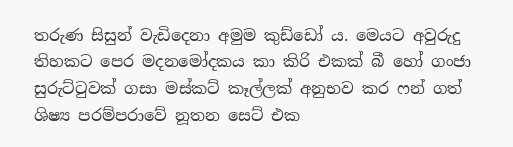තරුණ සිසුන් වැඩිදෙනා අමුම කුඩ්ඩෝ ය. මෙයට අවුරුදු තිහකට පෙර මදනමෝදකය කා කිරි එකක් බී හෝ ගංජා සුරුට්ටුවක් ගසා මස්කට් කෑල්ලක් අනුභව කර ෆන් ගත් ශිෂ්‍ය පරම්පරාවේ නූතන සෙට් එක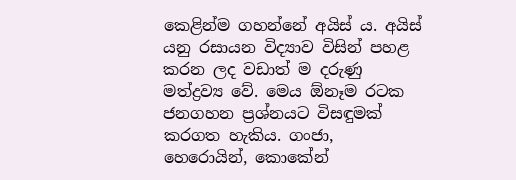කෙළින්ම ගහන්නේ අයිස් ය. අයිස් යනු රසායන විද්‍යාව විසින් පහළ කරන ලද වඩාත් ම දරුණු මත්ද්‍රව්‍ය වේ. මෙය ඕනෑම රටක ජනගහන ප්‍රශ්නයට විසඳුමක් කරගත හැකිය. ගංජා, හෙරොයින්, කොකේන්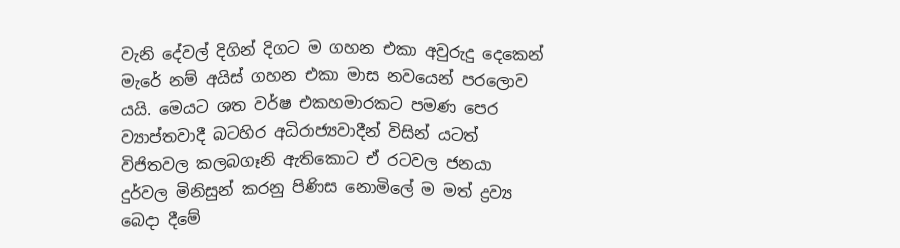වැනි දේවල් දිගින් දිගට ම ගහන එකා අවුරුදු දෙකෙන් මැරේ නම් අයිස් ගහන එකා මාස නවයෙන් පරලොව යයි. මෙයට ශත වර්ෂ එකහමාරකට පමණ පෙර ව්‍යාප්තවාදී බටහිර අධිරාජ්‍යවාදීන් විසින් යටත් විජිතවල කලබගෑනි ඇතිකොට ඒ රටවල ජනයා දුර්වල මිනිසුන් කරනු පිණිස නොමිලේ ම මත් ද්‍රව්‍ය බෙදා දීමේ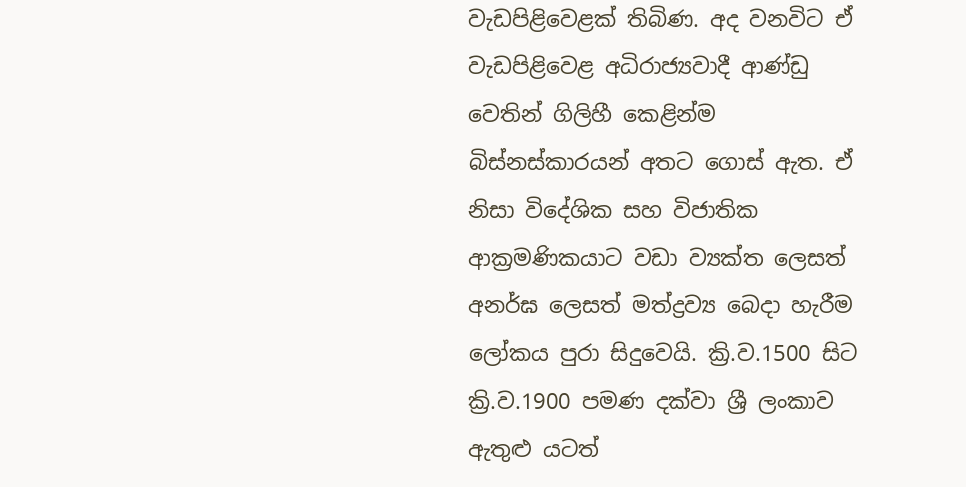වැඩපිළිවෙළක් තිබිණ. අද වනවිට ඒ වැඩපිළිවෙළ අධිරාජ්‍යවාදී ආණ්ඩු වෙතින් ගිලිහී කෙළින්ම බිස්නස්කාරයන් අතට ගොස් ඇත. ඒ නිසා විදේශික සහ විජාතික ආක්‍රමණිකයාට වඩා ව්‍යක්ත ලෙසත් අනර්ඝ ලෙසත් මත්ද්‍රව්‍ය බෙදා හැරීම ලෝකය පුරා සිදුවෙයි. ක්‍රි.ව.1500 සිට ක්‍රි.ව.1900 පමණ දක්වා ශ්‍රී ලංකාව ඇතුළු යටත්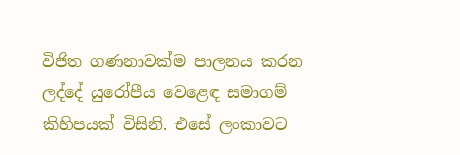විජිත ගණනාවක්ම පාලනය කරන ලද්දේ යුරෝපීය වෙළෙඳ සමාගම් කිහිපයක් විසිනි. එසේ ලංකාවට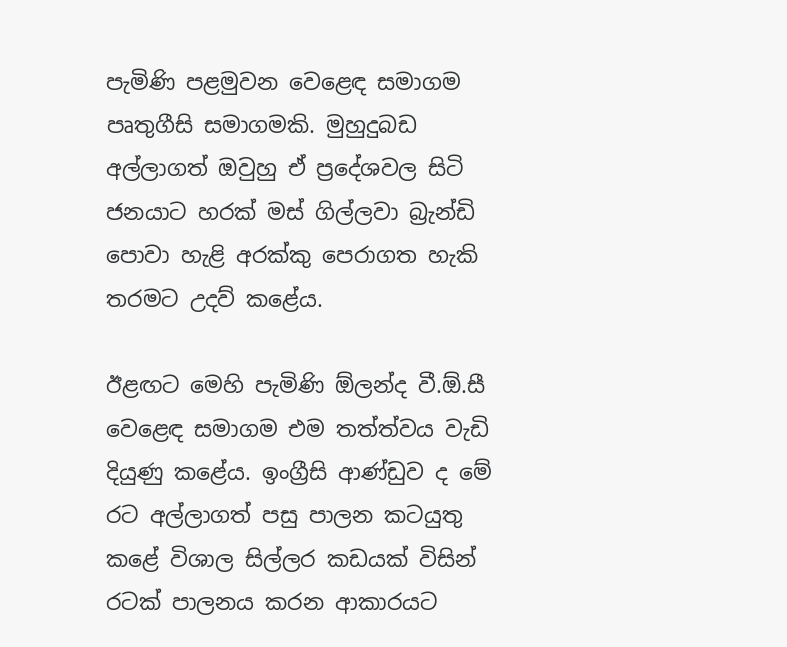පැමිණි පළමුවන වෙළෙඳ සමාගම පෘතුගීසි සමාගමකි. මුහුදුබඩ අල්ලාගත් ඔවුහු ඒ ප්‍රදේශවල සිටි ජනයාට හරක් මස් ගිල්ලවා බ්‍රැන්ඩි පොවා හැළි අරක්කු පෙරාගත හැකි තරමට උදව් කළේය.

ඊළඟට මෙහි පැමිණි ඕලන්ද වී.ඕ.සී වෙළෙඳ සමාගම එම තත්ත්වය වැඩි දියුණු කළේය. ඉංග්‍රීසි ආණ්ඩුව ද මේ රට අල්ලාගත් පසු පාලන කටයුතු කළේ විශාල සිල්ලර කඩයක් විසින් රටක් පාලනය කරන ආකාරයට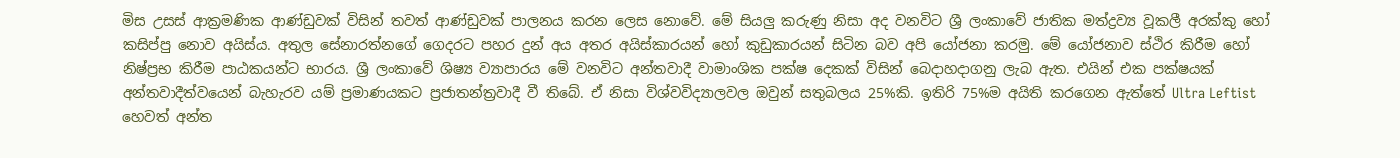මිස උසස් ආක්‍රමණික ආණ්ඩුවක් විසින් තවත් ආණ්ඩුවක් පාලනය කරන ලෙස නොවේ. මේ සියලු කරුණු නිසා අද වනවිට ශ්‍රී ලංකාවේ ජාතික මත්ද්‍රව්‍ය වූකලී අරක්කු හෝ කසිප්පු නොව අයිස්ය. අතුල සේනාරත්නගේ ගෙදරට පහර දුන් අය අතර අයිස්කාරයන් හෝ කුඩුකාරයන් සිටින බව අපි යෝජනා කරමු. මේ යෝජනාව ස්ථිර කිරීම හෝ නිෂ්ප්‍රභ කිරීම පාඨකයන්ට භාරය. ශ්‍රී ලංකාවේ ශිෂ්‍ය ව්‍යාපාරය මේ වනවිට අන්තවාදී වාමාංශික පක්ෂ දෙකක් විසින් බෙදාහදාගනු ලැබ ඇත. එයින් එක පක්ෂයක් අන්තවාදීත්වයෙන් බැහැරව යම් ප්‍රමාණයකට ප්‍රජාතන්ත්‍රවාදී වී තිබේ. ඒ නිසා විශ්වවිද්‍යාලවල ඔවුන් සතුබලය 25%කි. ඉතිරි 75%ම අයිති කරගෙන ඇත්තේ Ultra Leftist හෙවත් අන්ත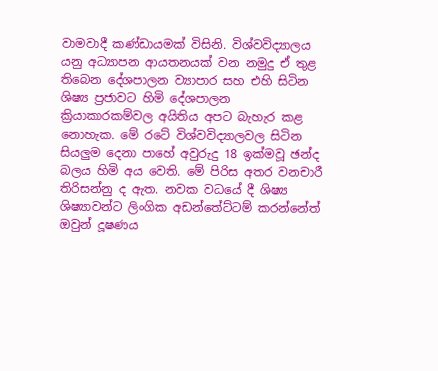වාමවාදී කණ්ඩායමක් විසිනි. විශ්වවිද්‍යාලය යනු අධ්‍යාපන ආයතනයක් වන නමුදු ඒ තුළ තිබෙන දේශපාලන ව්‍යාපාර සහ එහි සිටින ශිෂ්‍ය ප්‍රජාවට හිමි දේශපාලන ක්‍රියාකාරකම්වල අයිතිය අපට බැහැර කළ නොහැක. මේ රටේ විශ්වවිද්‍යාලවල සිටින සියලුම දෙනා පාහේ අවුරුදු 18 ඉක්මවූ ඡන්ද බලය හිමි අය වෙති. මේ පිරිස අතර වනචාරී තිරිසන්නු ද ඇත. නවක වධයේ දී ශිෂ්‍ය ශිෂ්‍යාවන්ට ලිංගික අඩන්තේට්ටම් කරන්නේත් ඔවුන් දූෂණය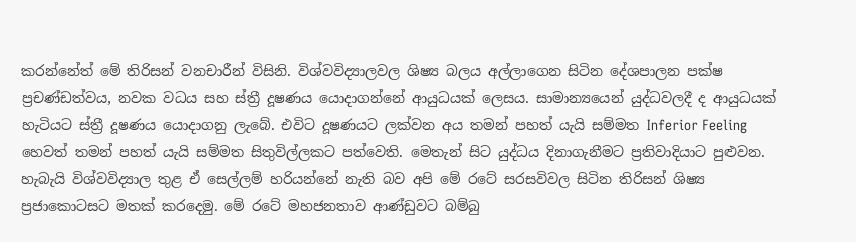කරන්නේත් මේ තිරිසන් වනචාරීන් විසිනි. විශ්වවිද්‍යාලවල ශිෂ්‍ය බලය අල්ලාගෙන සිටින දේශපාලන පක්ෂ ප්‍රචණ්ඩත්වය, නවක වධය සහ ස්ත්‍රී දූෂණය යොදාගන්නේ ආයුධයක් ලෙසය. සාමාන්‍යයෙන් යුද්ධවලදී ද ආයුධයක් හැටියට ස්ත්‍රී දූෂණය යොදාගනු ලැබේ. එවිට දූෂණයට ලක්වන අය තමන් පහත් යැයි සම්මත Inferior Feeling හෙවත් තමන් පහත් යැයි සම්මත සිතුවිල්ලකට පත්වෙති. මෙතැන් සිට යුද්ධය දිනාගැනීමට ප්‍රතිවාදියාට පුළුවන. හැබැයි විශ්වවිද්‍යාල තුළ ඒ සෙල්ලම් හරියන්නේ නැති බව අපි මේ රටේ සරසවිවල සිටින තිරිසන් ශිෂ්‍ය ප්‍රජාකොටසට මතක් කරදෙමු. මේ රටේ මහජනතාව ආණ්ඩුවට බම්බු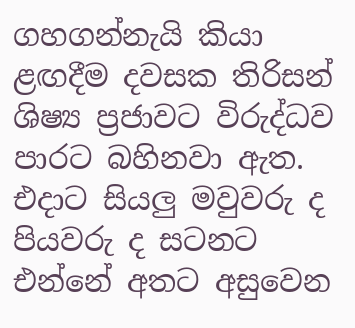ගහගන්නැයි කියා ළඟදීම දවසක තිරිසන් ශිෂ්‍ය ප්‍රජාවට විරුද්ධව පාරට බහිනවා ඇත. එදාට සියලු මවුවරු ද පියවරු ද සටනට එන්නේ අතට අසුවෙන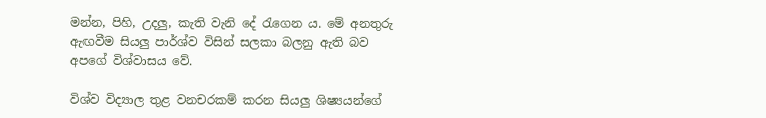මන්න, පිහි, උදලු, කැති වැනි දේ රැගෙන ය. මේ අනතුරු ඇඟවීම සියලු පාර්ශ්ව විසින් සලකා බලනු ඇති බව අපගේ විශ්වාසය වේ.

විශ්ව විද්‍යාල තුළ වනචරකම් කරන සියලු ශිෂ්‍යයන්ගේ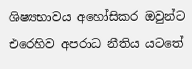ශිෂ්‍යභාවය අහෝසිකර ඔවුන්ට එරෙහිව අපරාධ නීතිය යටතේ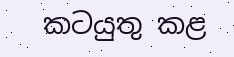කටයුතු කළ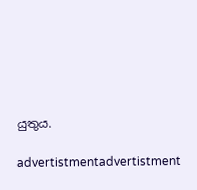යුතුය.

advertistmentadvertistment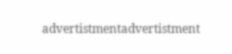advertistmentadvertistment